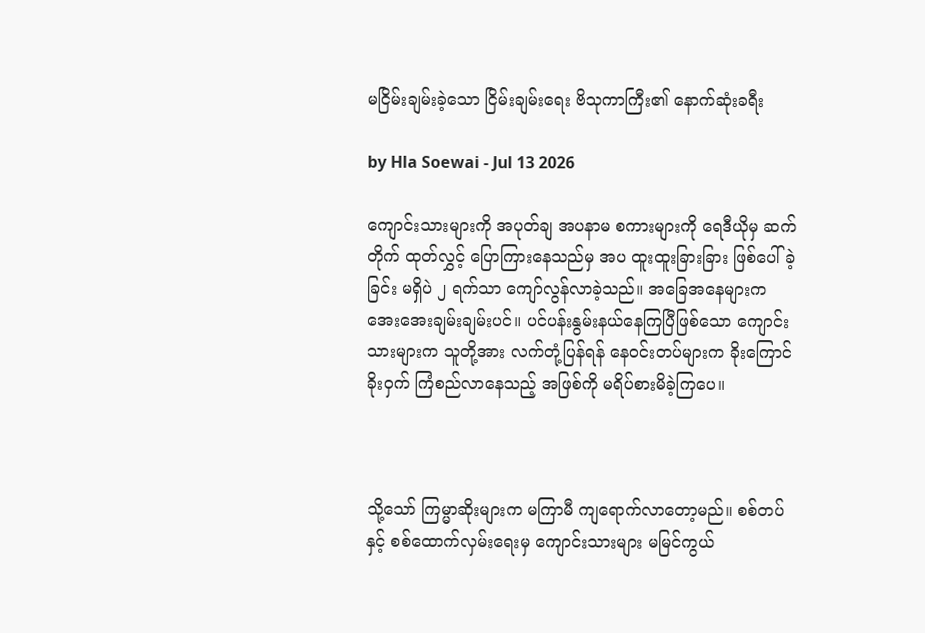မငြိမ်းချမ်းခဲ့သော ငြိမ်းချမ်းရေး ဗိသုကာကြီး၏ နောက်ဆုံးခရီး

by Hla Soewai - Jul 13 2026

ကျောင်းသားများကို အပုတ်ချ အပနာမ စကားများကို ရေဒီယိုမှ ဆက်တိုက် ထုတ်လွှင့် ပြောကြားနေသည်မှ အပ ထူးထူးခြားခြား ဖြစ်ပေါ်ခဲ့ခြင်း မရှိပဲ ၂ ရက်သာ ကျော်လွန်လာခဲ့သည်။ အခြေအနေများက အေးအေးချမ်းချမ်းပင်။ ပင်ပန်းနွမ်းနယ်နေကြပြီဖြစ်သော ကျောင်းသားများက သူတို့အား လက်တုံ့ပြန်ရန် နေဝင်းတပ်များက ခိုးကြောင်ခိုးဝှက် ကြံစည်လာနေသည့် အဖြစ်ကို မရိပ်စားမိခဲ့ကြပေ။



သို့သော် ကြမ္မာဆိုးများက မကြာမီ ကျရောက်လာတော့မည်။ စစ်တပ်နှင့် စစ်ထောက်လှမ်းရေးမှ ကျောင်းသားများ မမြင်ကွယ်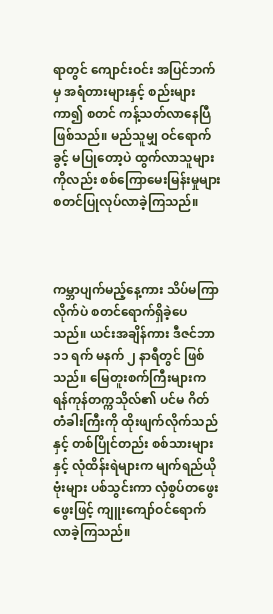ရာတွင် ကျောင်းဝင်း အပြင်ဘက်မှ အရံတားများနှင့် စည်းများ ကာ၍ စတင် ကန့်သတ်လာနေပြီ ဖြစ်သည်။ မည်သူမျှ ဝင်ရောက်ခွင့် မပြုတော့ပဲ ထွက်လာသူများကိုလည်း စစ်ကြောမေးမြန်းမှုများ စတင်ပြုလုပ်လာခဲ့ကြသည်။



ကမ္ဘာပျက်မည့်နေ့ကား သိပ်မကြာလိုက်ပဲ စတင်ရောက်ရှိခဲ့ပေသည်။ ယင်းအချိန်ကား ဒီဇင်ဘာ ၁၁ ရက် မနက် ၂ နာရီတွင် ဖြစ်သည်။ မြေတူးစက်ကြီးများက ရန်ကုန်တက္ကသိုလ်၏ ပင်မ ဂိတ်တံခါးကြီးကို ထိုးဖျက်လိုက်သည်နှင့် တစ်ပြိုင်တည်း စစ်သားများနှင့် လုံထိန်းရဲများက မျက်ရည်ယို ဗုံးများ ပစ်သွင်းကာ လှံစွပ်တဖွေးဖွေးဖြင့် ကျူးကျော်ဝင်ရောက် လာခဲ့ကြသည်။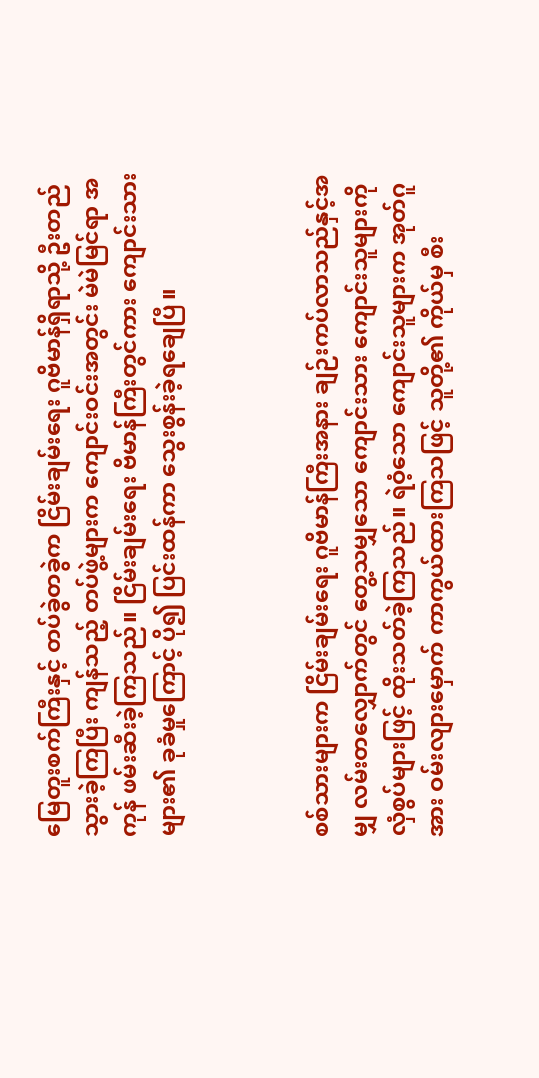မြေတူးစက်ကြီးနှင့် တပ်ခွဲတခွဲက ငြိမ်းချမ်းရေး ဂူဗိမာန်ရှိရာသို့ ဦးတည်သွားခဲ့ကြပြီး ကျန်သည့် တပ်ဖွဲ့များက ကျောင်းဝင်းအတွင်း မဲမဲမြင်ရာ အကုန် ဖမ်းဆီးခဲ့ကြသည်။ ငြိမ်းချမ်းရေး ဗိမာန်ကြီးတွင်ကား ကျောင်းသားများ၏ ခုခံမှုကြောင့် ပို၍ ပြင်းထန်ကာ သွေးစွန်းခဲ့ရချေပြီ။



စစ်သားများက ငြိမ်းချမ်းရေး ဂူဗိမာန်ကြီးအနား ချဉ်းကပ်လာသည်နှင့်အမျှ လမ်းတလျှောက်တွင် တွေ့သမျှသော ကျောင်းသား ကျောင်းသူများကို လှံစွပ်များဖြင့် ထိုးသတ်ခဲ့ကြသည်။ ရဲဝံ့သော ကျောင်းသူများက အုတ်ဂူအား ဝမ်းလျားမှောက် ကာကွယ်ထားကြသဖြင့် သူတို့၏ ကိုယ်မှ စီး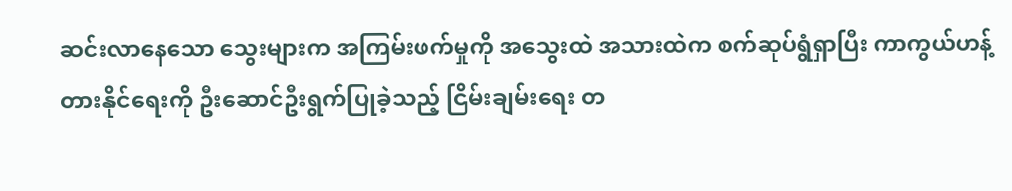ဆင်းလာနေသော သွေးများက အကြမ်းဖက်မှုကို အသွေးထဲ အသားထဲက စက်ဆုပ်ရွံရှာပြီး ကာကွယ်ဟန့်တားနိုင်ရေးကို ဦးဆောင်ဦးရွက်ပြုခဲ့သည့် ငြိမ်းချမ်းရေး တ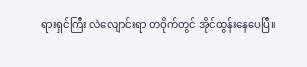ရားရှင်ကြီး လဲလျောင်းရာ တဝိုက်တွင် အိုင်ထွန်းနေပေပြီ။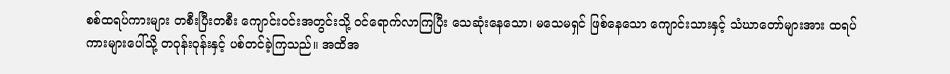စစ်ထရပ်ကားများ တစီးပြီးတစီး ကျောင်းဝင်းအတွင်းသို့ ဝင်ရောက်လာကြပြီး သေဆုံးနေသော၊ မသေမရှင် ဖြစ်နေသော ကျောင်းသားနှင့် သံဃာတော်များအား ထရပ်ကားများပေါ်သို့ တဝုန်းဝုန်းနှင့် ပစ်တင်ခဲ့ကြသည်။ အထိအ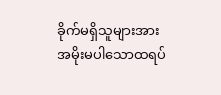ခိုက်မရှိသူများအား အမိုးမပါသောထရပ်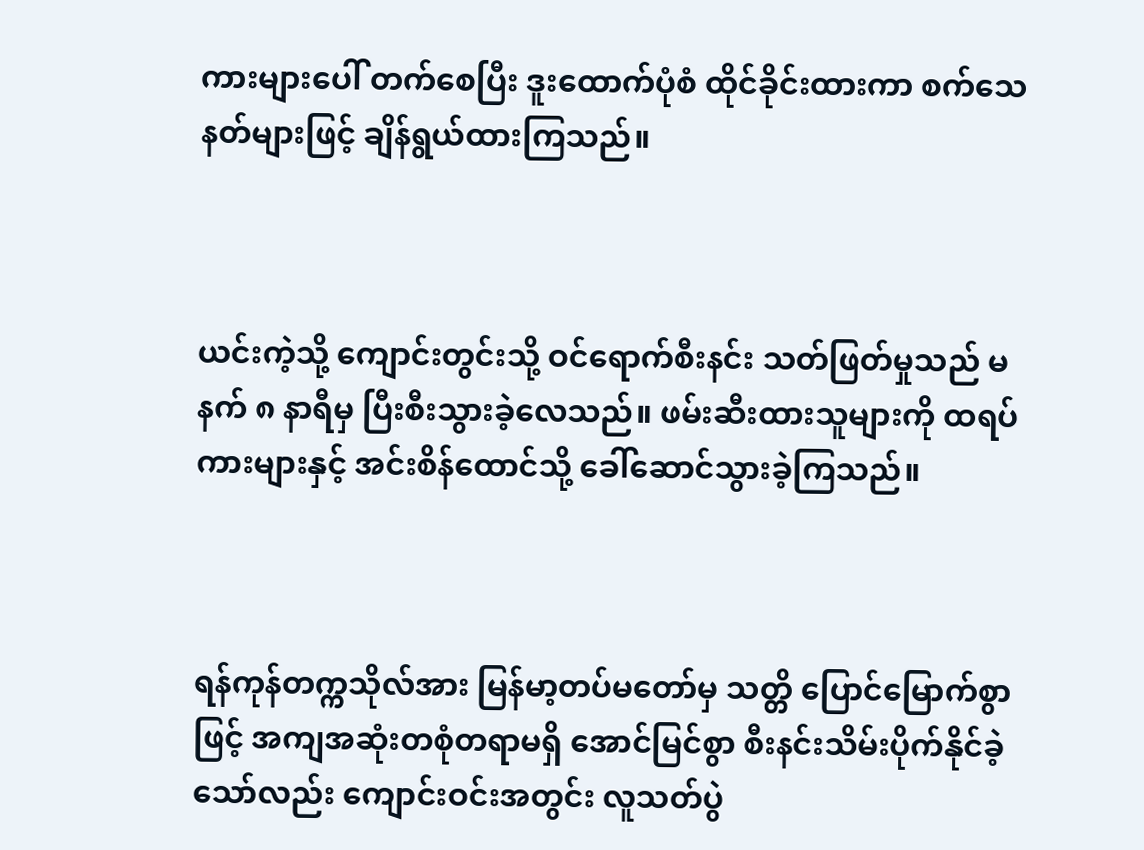ကားများပေါ် တက်စေပြီး ဒူးထောက်ပုံစံ ထိုင်ခိုင်းထားကာ စက်သေနတ်များဖြင့် ချိန်ရွယ်ထားကြသည်။



ယင်းကဲ့သို့ ကျောင်းတွင်းသို့ ဝင်ရောက်စီးနင်း သတ်ဖြတ်မှုသည် မနက် ၈ နာရီမှ ပြီးစီးသွားခဲ့လေသည်။ ဖမ်းဆီးထားသူများကို ထရပ်ကားများနှင့် အင်းစိန်ထောင်သို့ ခေါ်ဆောင်သွားခဲ့ကြသည်။



ရန်ကုန်တက္ကသိုလ်အား မြန်မာ့တပ်မတော်မှ သတ္တိ ပြောင်မြောက်စွာဖြင့် အကျအဆုံးတစုံတရာမရှိ အောင်မြင်စွာ စီးနင်းသိမ်းပိုက်နိုင်ခဲ့သော်လည်း ကျောင်းဝင်းအတွင်း လူသတ်ပွဲ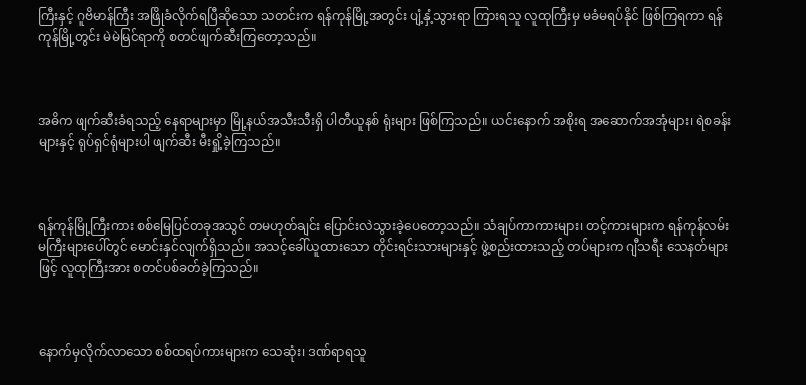ကြီးနှင့် ဂူဗိမာန်ကြီး အဖြိုခံလိုက်ရပြီဆိုသော သတင်းက ရန်ကုန်မြို့အတွင်း ပျံ့နှံ့သွားရာ ကြားရသူ လူထုကြီးမှ မခံမရပ်နိုင် ဖြစ်ကြရကာ ရန်ကုန်မြို့တွင်း မဲမဲမြင်ရာကို စတင်ဖျက်ဆီးကြတော့သည်။



အဓိက ဖျက်ဆီးခံရသည့် နေရာများမှာ မြို့နယ်အသီးသီးရှိ ပါတီယူနစ် ရုံးများ ဖြစ်ကြသည်။ ယင်းနောက် အစိုးရ အဆောက်အအုံများ၊ ရဲစခန်းများနှင့် ရုပ်ရှင်ရုံများပါ ဖျက်ဆီး မီးရှို့ခဲ့ကြသည်။



ရန်ကုန်မြို့ကြီးကား စစ်မြေပြင်တခုအသွင် တမဟုတ်ချင်း ပြောင်းလဲသွားခဲ့ပေတော့သည်။ သံချပ်ကာကားများ၊ တင့်ကားများက ရန်ကုန်လမ်းမကြီးများပေါ်တွင် မောင်းနှင်လျက်ရှိသည်။ အသင့်ခေါ်ယူထားသော တိုင်းရင်းသားများနှင့် ဖွဲ့စည်းထားသည့် တပ်များက ဂျီသရီး သေနတ်များဖြင့် လူထုကြီးအား စတင်ပစ်ခတ်ခဲ့ကြသည်။



နောက်မှလိုက်လာသော စစ်ထရပ်ကားများက သေဆုံး၊ ဒဏ်ရာရသူ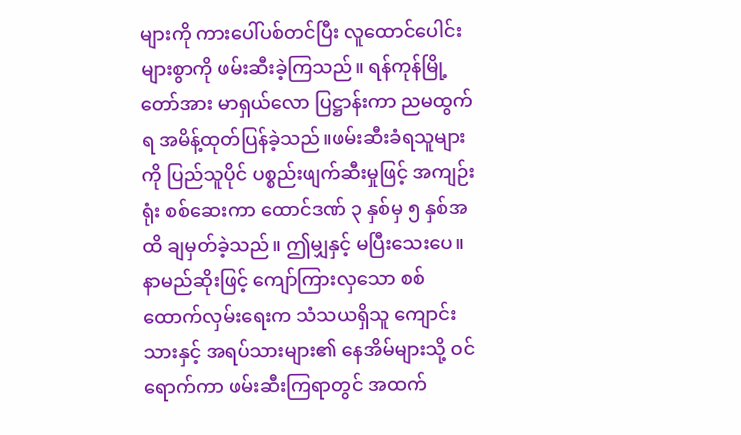များကို ကားပေါ်ပစ်တင်ပြီး လူထောင်ပေါင်းများစွာကို ဖမ်းဆီးခဲ့ကြသည်။ ရန်ကုန်မြို့တော်အား မာရှယ်လော ပြဋ္ဌာန်းကာ ညမထွက်ရ အမိန့်ထုတ်ပြန်ခဲ့သည်။ဖမ်းဆီးခံရသူများကို ပြည်သူပိုင် ပစ္စည်းဖျက်ဆီးမှုဖြင့် အကျဉ်းရုံး စစ်ဆေးကာ ထောင်ဒဏ် ၃ နှစ်မှ ၅ နှစ်အထိ ချမှတ်ခဲ့သည်။ ဤမျှနှင့် မပြီးသေးပေ။ နာမည်ဆိုးဖြင့် ကျော်ကြားလှသော စစ်ထောက်လှမ်းရေးက သံသယရှိသူ ကျောင်းသားနှင့် အရပ်သားများ၏ နေအိမ်များသို့ ဝင်ရောက်ကာ ဖမ်းဆီးကြရာတွင် အထက်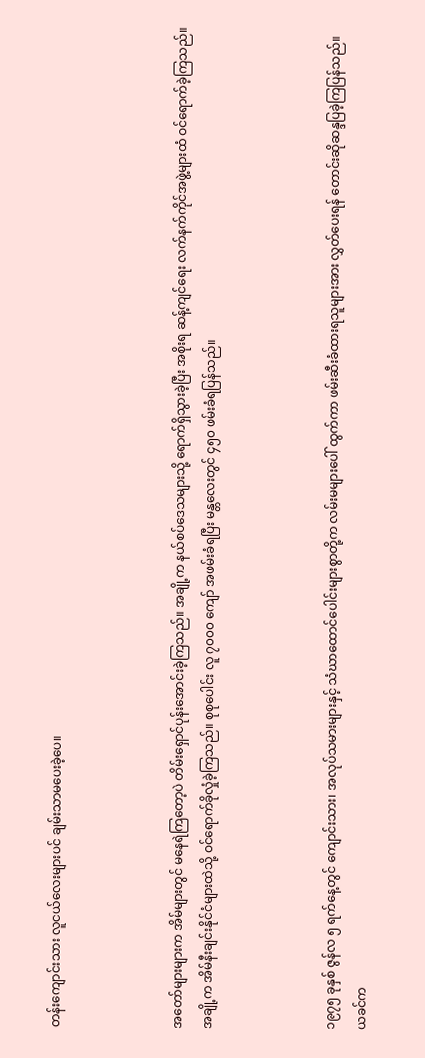တန်းကျောင်းသား လူငယ်လေးများပင် ချမ်းသာမပေးခဲ့ပေ။



အတော်များများက အိမ်များတွင် မနေရဲကြတော့ပဲ တိမ်းရှောင်ပုန်းအောင်းခဲ့ကြသည်။ အချို့က နယ်စပ်ဒေသများသို့ ရောက်ရှိသွားခဲ့ပြီး အစိုးရ ဆန့်ကျင်ရေး လက်နက်ကိုင်အဖွဲ့များထံ ဝင်ရောက်ခဲ့ကြသည်။ အချို့က အိမ်နီးချင်းနိုင်ငံများထဲသို့ ဝင်ရောက်ခိုလှုံခဲ့ကြသည်။ စုစုပေါင်း လူ ၇၀၀၀ ကျော် အဖမ်းခံရပြီး မန္တလေးတွင် ၄၅၀ ဖမ်းခံရပြန်သည်။



၁၉၇၅ ခုနှစ် ဇွန်လ ၅ ရက်နေ့တွင် ကျောင်းသား၊ အလုပ်သမားများနှင့် သံဃာထောင်ပေါင်းများစွာတို့က လမ်းမများပေါ် ထွက်ကာ ဖမ်းဆီးခံထားရသူများအား လွှတ်ပေးရန် တောင်းဆိုဆန္ဒပြခဲ့ကြပြန်သည်။ ယခင်က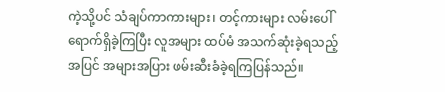ကဲ့သို့ပင် သံချပ်ကာကားများ၊ တင့်ကားများ လမ်းပေါ် ရောက်ရှိခဲ့ကြပြီး လူအများ ထပ်မံ အသက်ဆုံးခဲ့ရသည့်အပြင် အများအပြား ဖမ်းဆီးခံခဲ့ရကြပြန်သည်။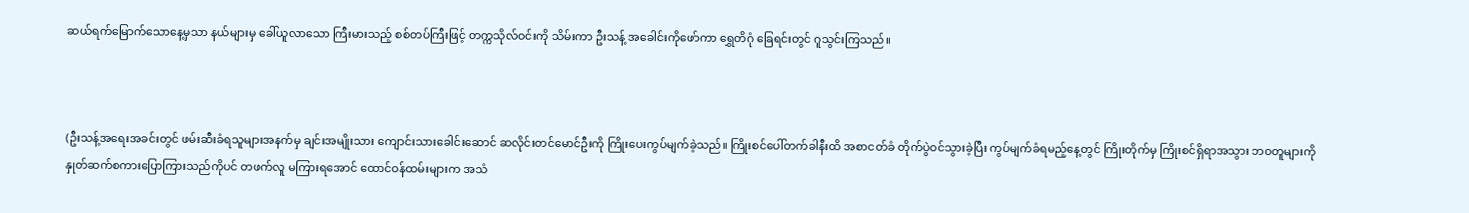ဆယ်ရက်မြောက်သောနေ့မှသာ နယ်များမှ ခေါ်ယူလာသော ကြီးမားသည့် စစ်တပ်ကြီးဖြင့် တက္ကသိုလ်ဝင်းကို သိမ်းကာ ဦးသန့် အခေါင်းကိုဖော်ကာ ရွှေတိဂုံ ခြေရင်းတွင် ဂူသွင်းကြသည်။



(ဦးသန့်အရေးအခင်းတွင် ဖမ်းဆီးခံရသူများအနက်မှ ချင်းအမျိုးသား ကျောင်းသားခေါင်းဆောင် ဆလိုင်းတင်မောင်ဦးကို ကြိုးပေးကွပ်မျက်ခဲ့သည်။ ကြိုးစင်ပေါ်တက်ခါနီးထိ အစာငတ်ခံ တိုက်ပွဲဝင်သွားခဲ့ပြီး ကွပ်မျက်ခံရမည့်နေ့တွင် ကြိုးတိုက်မှ ကြိုးစင်ရှိရာအသွား ဘဝတူများကို နှုတ်ဆက်စကားပြောကြားသည်ကိုပင် တဖက်လူ မကြားရအောင် ထောင်ဝန်ထမ်းများက အသံ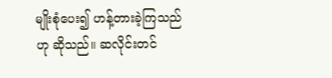မျိုးစုံပေး၍ ဟန့်တားခဲ့ကြသည်ဟု ဆိုသည်။ ဆလိုင်းတင်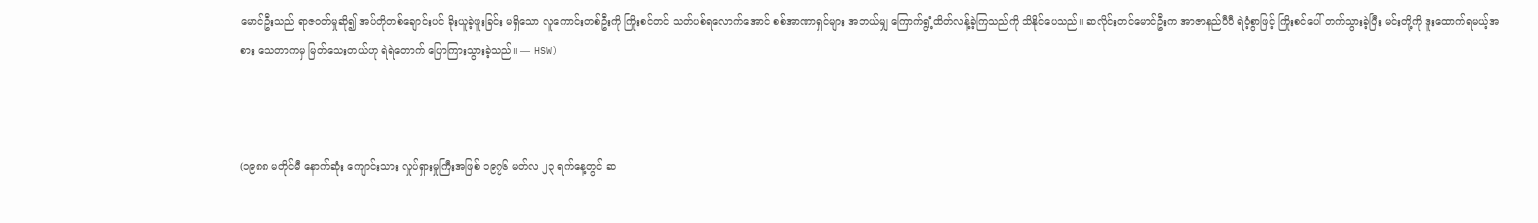မောင်ဦးသည် ရာဇဝတ်မှုဆို၍ အပ်တိုတစ်ချောင်းပင် ခိုးယူခဲ့ဖူးခြင်း မရှိသော လူကောင်းတစ်ဦးကို ကြိုးစင်တင် သတ်ပစ်ရလောက်အောင် စစ်အာဏာရှင်များ အဘယ်မျှ ကြောက်ရွံ့ထိတ်လန့်ခဲ့ကြသည်ကို သိနိုင်ပေသည်။ ဆလိုင်းတင်မောင်ဦးက အာဇာနည်ပီပီ ရဲဝံ့စွာဖြင့် ကြိုးစင်ပေါ် တက်သွားခဲ့ပြီး မင်းတို့ကို ဒူးထောက်ရမယ့်အစား သေတာကမှ မြတ်သေးတယ်ဟု ရဲရဲတောက် ပြောကြားသွားခဲ့သည်။ — HSW)



(၁၉၈၈ မတိုင်မီ နောက်ဆုံး ကျောင်းသား လှုပ်ရှားမှုကြီးအဖြစ် ၁၉၇၆ မတ်လ ၂၃ ရက်နေ့တွင် ဆ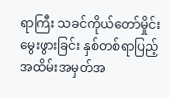ရာကြီး သခင်ကိုယ်တော်မှိုင်း မွေးဖွားခြင်း နှစ်တစ်ရာပြည့် အထိမ်းအမှတ်အ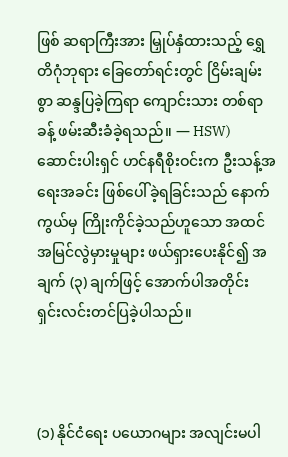ဖြစ် ဆရာကြီးအား မြှုပ်နှံထားသည့် ရွှေတိဂုံဘုရား ခြေတော်ရင်းတွင် ငြိမ်းချမ်းစွာ ဆန္ဒပြခဲ့ကြရာ ကျောင်းသား တစ်ရာခန့် ဖမ်းဆီးခံခဲ့ရသည်။ — HSW) ဆောင်းပါးရှင် ဟင်နရီစိုးဝင်းက ဦးသန့်အရေးအခင်း ဖြစ်ပေါ်ခဲ့ရခြင်းသည် နောက်ကွယ်မှ ကြိုးကိုင်ခဲ့သည်ဟူသော အထင်အမြင်လွဲမှားမှုများ ဖယ်ရှားပေးနိုင်၍ အချက် (၃) ချက်ဖြင့် အောက်ပါအတိုင်း ရှင်းလင်းတင်ပြခဲ့ပါသည်။



(၁) နိုင်ငံရေး ပယောဂများ အလျင်းမပါ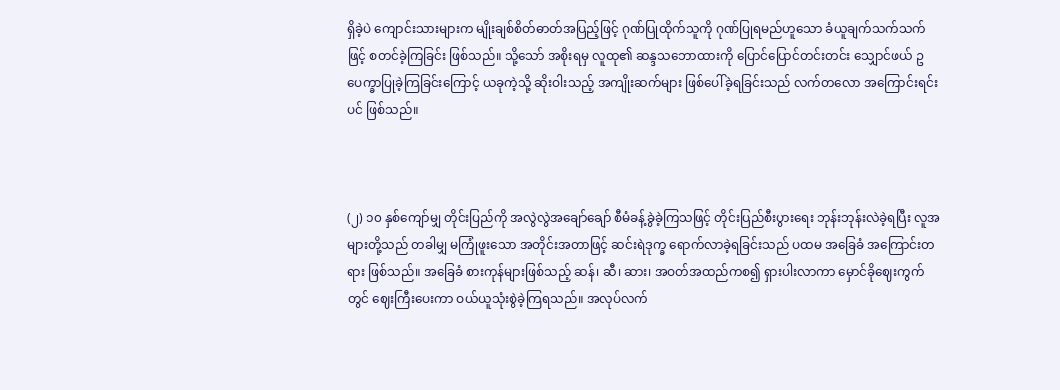ရှိခဲ့ပဲ ကျောင်းသားများက မျိုးချစ်စိတ်ဓာတ်အပြည့်ဖြင့် ဂုဏ်ပြုထိုက်သူကို ဂုဏ်ပြုရမည်ဟူသော ခံယူချက်သက်သက်ဖြင့် စတင်ခဲ့ကြခြင်း ဖြစ်သည်။ သို့သော် အစိုးရမှ လူထု၏ ဆန္ဒသဘောထားကို ပြောင်ပြောင်တင်းတင်း သျှောင်ဖယ် ဥပေက္ခာပြုခဲ့ကြခြင်းကြောင့် ယခုကဲ့သို့ ဆိုးဝါးသည့် အကျိုးဆက်များ ဖြစ်ပေါ်ခဲ့ရခြင်းသည် လက်တလော အကြောင်းရင်းပင် ဖြစ်သည်။



(၂) ၁၀ နှစ်ကျော်မျှ တိုင်းပြည်ကို အလွဲလွဲအချော်ချော် စီမံခန့်ခွဲခဲ့ကြသဖြင့် တိုင်းပြည်စီးပွားရေး ဘုန်းဘုန်းလဲခဲ့ရပြီး လူအများတို့သည် တခါမျှ မကြုံဖူးသော အတိုင်းအတာဖြင့် ဆင်းရဲဒုက္ခ ရောက်လာခဲ့ရခြင်းသည် ပထမ အခြေခံ အကြောင်းတရား ဖြစ်သည်။ အခြေခံ စားကုန်များဖြစ်သည့် ဆန်၊ ဆီ၊ ဆား၊ အဝတ်အထည်ကစ၍ ရှားပါးလာကာ မှောင်ခိုဈေးကွက်တွင် ဈေးကြီးပေးကာ ဝယ်ယူသုံးစွဲခဲ့ကြရသည်။ အလုပ်လက်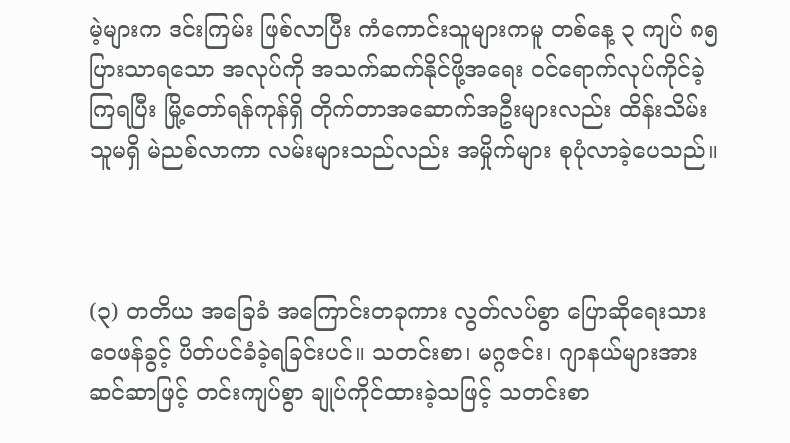မဲ့များက ဒင်းကြမ်း ဖြစ်လာပြီး ကံကောင်းသူများကမူ တစ်နေ့ ၃ ကျပ် ၈၅ ပြားသာရသော အလုပ်ကို အသက်ဆက်နိုင်ဖို့အရေး ဝင်ရောက်လုပ်ကိုင်ခဲ့ကြရပြီး မြို့တော်ရန်ကုန်ရှိ တိုက်တာအဆောက်အဦးများလည်း ထိန်းသိမ်းသူမရှိ မဲညစ်လာကာ လမ်းများသည်လည်း အမှိုက်များ စုပုံလာခဲ့ပေသည်။



(၃) တတိယ အခြေခံ အကြောင်းတခုကား လွတ်လပ်စွာ ပြောဆိုရေးသား ဝေဖန်ခွင့် ပိတ်ပင်ခံခဲ့ရခြင်းပင်။ သတင်းစာ၊ မဂ္ဂဇင်း၊ ဂျာနယ်များအား ဆင်ဆာဖြင့် တင်းကျပ်စွာ ချုပ်ကိုင်ထားခဲ့သဖြင့် သတင်းစာ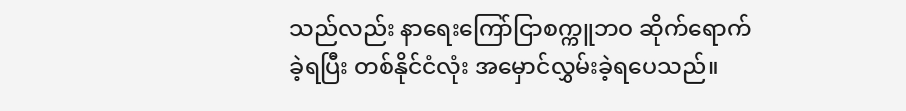သည်လည်း နာရေးကြော်ငြာစက္ကူဘဝ ဆိုက်ရောက်ခဲ့ရပြီး တစ်နိုင်ငံလုံး အမှောင်လွှမ်းခဲ့ရပေသည်။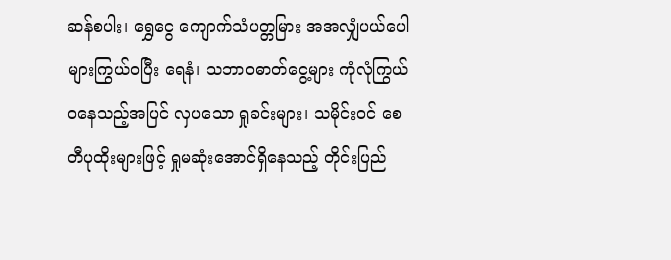ဆန်စပါး၊ ရွှေငွေ ကျောက်သံပတ္တမြား အအလျှံပယ်ပေါများကြွယ်ဝပြီး ရေနံ၊ သဘာဝဓာတ်ငွေ့များ ကုံလုံကြွယ်ဝနေသည့်အပြင် လှပသော ရှုခင်းများ၊ သမိုင်းဝင် စေတီပုထိုးများဖြင့် ရှုမဆုံးအောင်ရှိနေသည့် တိုင်းပြည်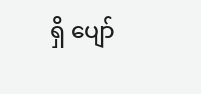ရှိ ပျော်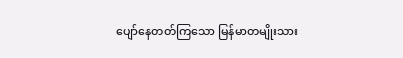ပျော်နေတတ်ကြသော မြန်မာတမျိုးသား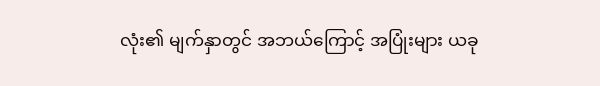လုံး၏ မျက်နှာတွင် အဘယ်ကြောင့် အပြုံးများ ယခု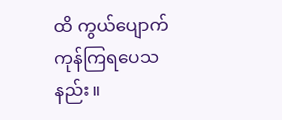ထိ ကွယ်ပျောက်ကုန်ကြရပေသနည်း။